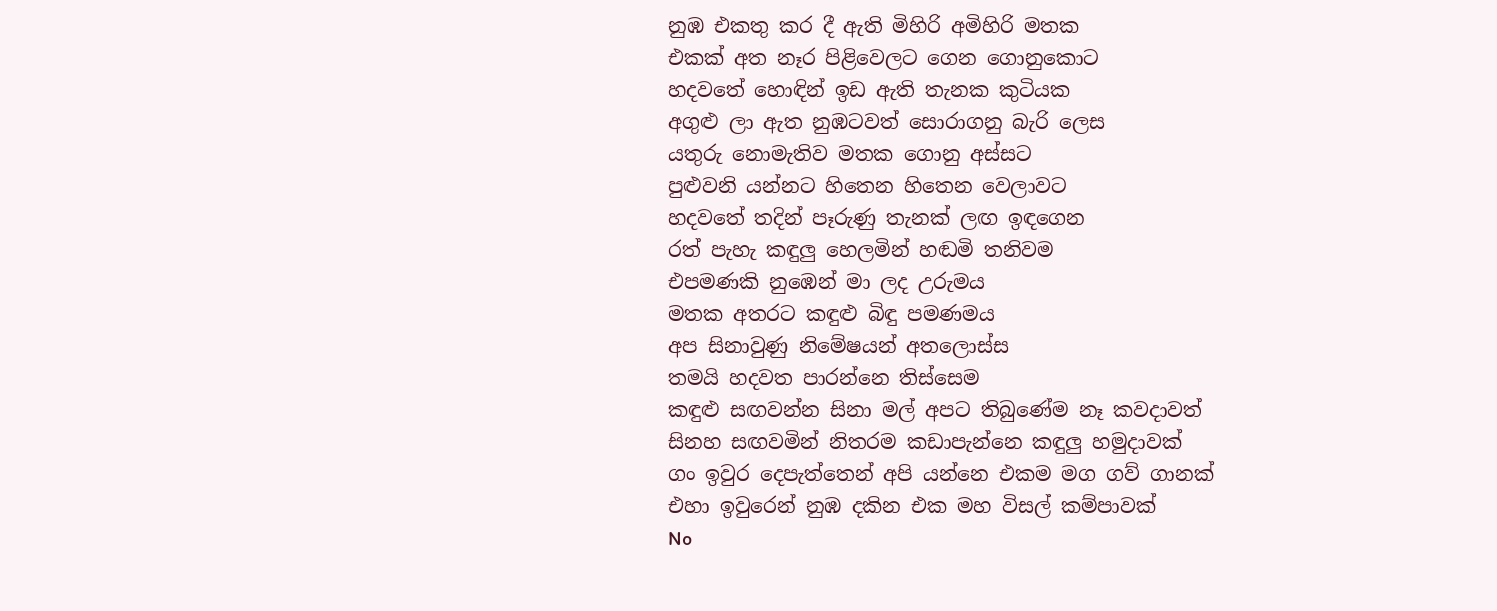නුඹ එකතු කර දී ඇති මිහිරි අමිහිරි මතක
එකක් අත නෑර පිළිවෙලට ගෙන ගොනුකොට
හදවතේ හොඳින් ඉඩ ඇති තැනක කුටියක
අගුළු ලා ඇත නුඹටවත් සොරාගනු බැරි ලෙස
යතුරු නොමැතිව මතක ගොනු අස්සට
පුළුවනි යන්නට හිතෙන හිතෙන වෙලාවට
හදවතේ තදින් පෑරුණු තැනක් ලඟ ඉඳගෙන
රත් පැහැ කඳුලු හෙලමින් හඬමි තනිවම
එපමණකි නුඹෙන් මා ලද උරුමය
මතක අතරට කඳුළු බිඳු පමණමය
අප සිනාවුණු නිමේෂයන් අතලොස්ස
තමයි හදවත පාරන්නෙ තිස්සෙම
කඳුළු සඟවන්න සිනා මල් අපට තිබුණේම නෑ කවදාවත්
සිනහ සඟවමින් නිතරම කඩාපැන්නෙ කඳුලු හමුදාවක්
ගං ඉවුර දෙපැත්තෙන් අපි යන්නෙ එකම මග ගව් ගානක්
එහා ඉවුරෙන් නුඹ දකින එක මහ විසල් කම්පාවක්
No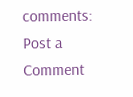comments:
Post a Comment